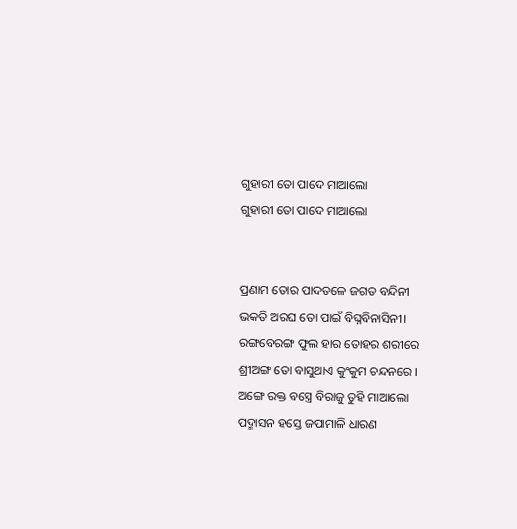ଗୁହାରୀ ତୋ ପାଦେ ମାଆଲୋ
ଗୁହାରୀ ତୋ ପାଦେ ମାଆଲୋ


ପ୍ରଣାମ ତୋର ପାଦତଳେ ଜଗତ ବନ୍ଦିନୀ
ଭକତି ଅରଘ ତୋ ପାଇଁ ବିଘ୍ନବିନାସିନୀ।
ରଙ୍ଗବେରଙ୍ଗ ଫୁଲ ହାର ତୋହର ଶରୀରେ
ଶ୍ରୀଅଙ୍ଗ ତୋ ବାସୁଥାଏ କୁଂକୁମ ଚନ୍ଦନରେ ।
ଅଙ୍ଗେ ରକ୍ତ ବସ୍ତ୍ରେ ବିରାଜୁ ତୁହି ମାଆଲୋ
ପଦ୍ମାସନ ହସ୍ତେ ଜପାମାଳି ଧାରଣ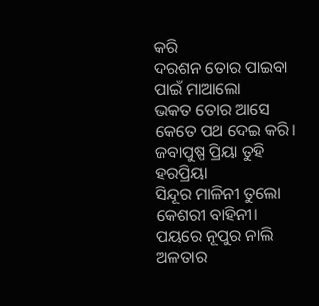କରି
ଦରଶନ ତୋର ପାଇବା ପାଇଁ ମାଆଲୋ
ଭକତ ତୋର ଆସେ କେତେ ପଥ ଦେଇ କରି।
ଜବାପୁଷ୍ପ ପ୍ରିୟା ତୁହି ହରପ୍ରିୟା
ସିନ୍ଦୂର ମାଳିନୀ ତୁଲୋ କେଶରୀ ବାହିନୀ।
ପୟରେ ନୂପୁର ନାଲି ଅଳତାର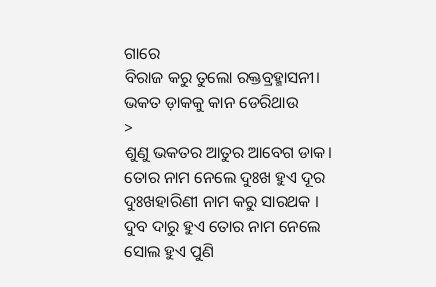ଗାରେ
ବିରାଜ କରୁ ତୁଲୋ ରକ୍ତବ୍ରହ୍ମାସନୀ।
ଭକତ ଡ଼ାକକୁ କାନ ଡେରିଥାଉ
>
ଶୁଣୁ ଭକତର ଆତୁର ଆବେଗ ଡାକ।
ତୋର ନାମ ନେଲେ ଦୁଃଖ ହୁଏ ଦୂର
ଦୁଃଖହାରିଣୀ ନାମ କରୁ ସାରଥକ ।
ଦୁବ ଦାରୁ ହୁଏ ତୋର ନାମ ନେଲେ
ସୋଲ ହୁଏ ପୁଣି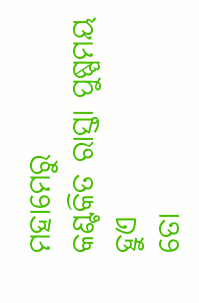ମହାମେରୁ
କଣ୍ଟକିତ ରାସ୍ତା ପୁଷ୍ପମୟ ହୁଏ
ତୋ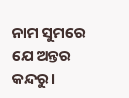ନାମ ସୁମରେ ଯେ ଅନ୍ତର କନ୍ଦରୁ।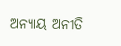ଅନ୍ୟାୟ ଅନୀତି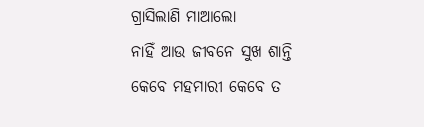ଗ୍ରାସିଲାଣି ମାଆଲୋ
ନାହିଁ ଆଉ ଜୀବନେ ସୁଖ ଶାନ୍ତି
କେବେ ମହମାରୀ କେବେ ତ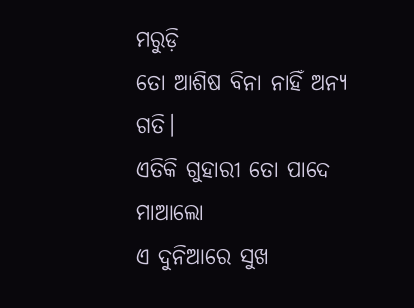ମରୁଡ଼ି
ତୋ ଆଶିଷ ବିନା ନାହିଁ ଅନ୍ୟ ଗତି।
ଏତିକି ଗୁହାରୀ ତୋ ପାଦେ ମାଆଲୋ
ଏ ଦୁନିଆରେ ସୁଖ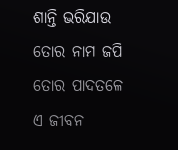ଶାନ୍ତି ଭରିଯାଉ
ତୋର ନାମ ଜପି ତୋର ପାଦତଳେ
ଏ ଜୀବନ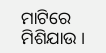ମାଟିରେ ମିଶିଯାଉ ।